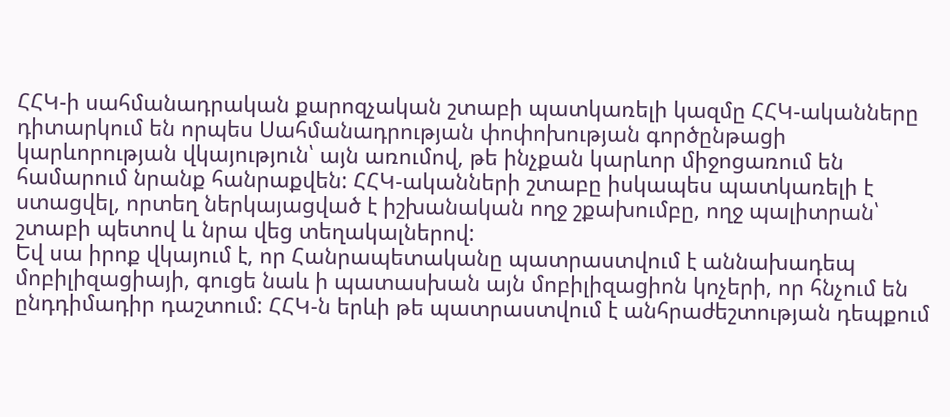ՀՀԿ-ի սահմանադրական քարոզչական շտաբի պատկառելի կազմը ՀՀԿ-ականները դիտարկում են որպես Սահմանադրության փոփոխության գործընթացի կարևորության վկայություն՝ այն առումով, թե ինչքան կարևոր միջոցառում են համարում նրանք հանրաքվեն: ՀՀԿ-ականների շտաբը իսկապես պատկառելի է ստացվել, որտեղ ներկայացված է իշխանական ողջ շքախումբը, ողջ պալիտրան՝ շտաբի պետով և նրա վեց տեղակալներով:
Եվ սա իրոք վկայում է, որ Հանրապետականը պատրաստվում է աննախադեպ մոբիլիզացիայի, գուցե նաև ի պատասխան այն մոբիլիզացիոն կոչերի, որ հնչում են ընդդիմադիր դաշտում: ՀՀԿ-ն երևի թե պատրաստվում է անհրաժեշտության դեպքում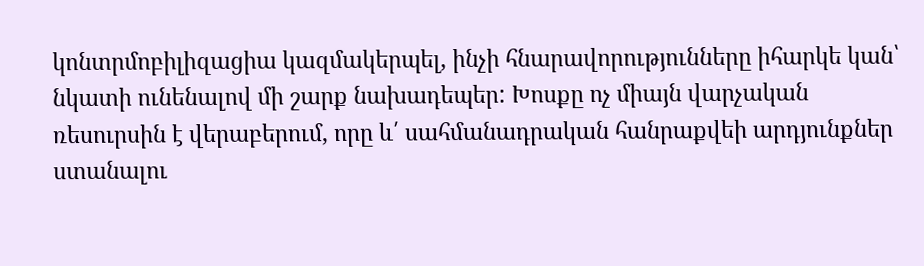կոնտրմոբիլիզացիա կազմակերպել, ինչի հնարավորությունները իհարկե կան՝ նկատի ունենալով մի շարք նախադեպեր: Խոսքը ոչ միայն վարչական ռեսուրսին է վերաբերում, որը և՛ սահմանադրական հանրաքվեի արդյունքներ ստանալու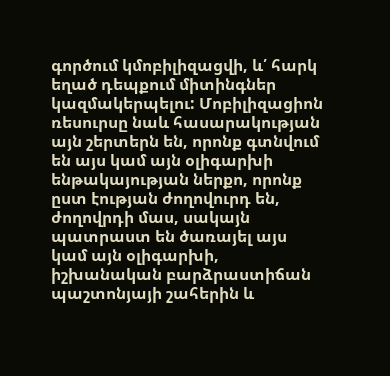գործում կմոբիլիզացվի, և՛ հարկ եղած դեպքում միտինգներ կազմակերպելու: Մոբիլիզացիոն ռեսուրսը նաև հասարակության այն շերտերն են, որոնք գտնվում են այս կամ այն օլիգարխի ենթակայության ներքո, որոնք ըստ էության ժողովուրդ են, ժողովրդի մաս, սակայն պատրաստ են ծառայել այս կամ այն օլիգարխի, իշխանական բարձրաստիճան պաշտոնյայի շահերին և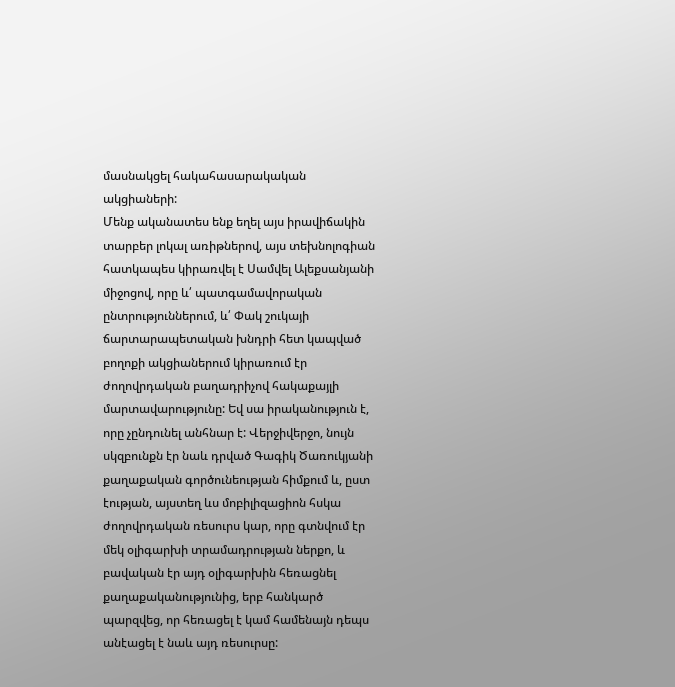մասնակցել հակահասարակական ակցիաների:
Մենք ականատես ենք եղել այս իրավիճակին տարբեր լոկալ առիթներով, այս տեխնոլոգիան հատկապես կիրառվել է Սամվել Ալեքսանյանի միջոցով, որը և՛ պատգամավորական ընտրություններում, և՛ Փակ շուկայի ճարտարապետական խնդրի հետ կապված բողոքի ակցիաներում կիրառում էր ժողովրդական բաղադրիչով հակաքայլի մարտավարությունը: Եվ սա իրականություն է, որը չընդունել անհնար է: Վերջիվերջո, նույն սկզբունքն էր նաև դրված Գագիկ Ծառուկյանի քաղաքական գործունեության հիմքում և, ըստ էության, այստեղ ևս մոբիլիզացիոն հսկա ժողովրդական ռեսուրս կար, որը գտնվում էր մեկ օլիգարխի տրամադրության ներքո, և բավական էր այդ օլիգարխին հեռացնել քաղաքականությունից, երբ հանկարծ պարզվեց, որ հեռացել է կամ համենայն դեպս անէացել է նաև այդ ռեսուրսը: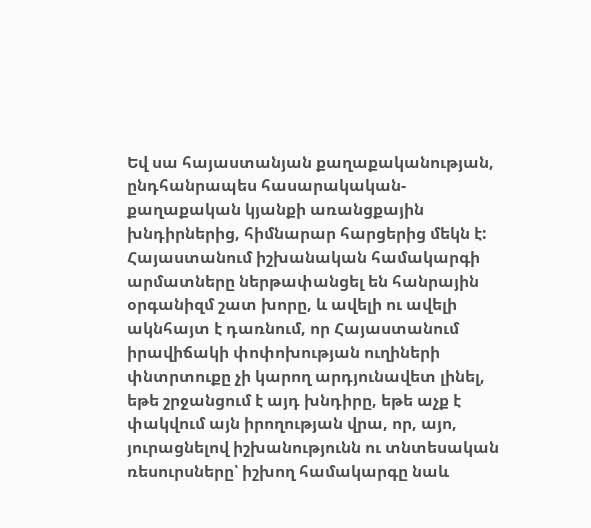Եվ սա հայաստանյան քաղաքականության, ընդհանրապես հասարակական-քաղաքական կյանքի առանցքային խնդիրներից, հիմնարար հարցերից մեկն է: Հայաստանում իշխանական համակարգի արմատները ներթափանցել են հանրային օրգանիզմ շատ խորը, և ավելի ու ավելի ակնհայտ է դառնում, որ Հայաստանում իրավիճակի փոփոխության ուղիների փնտրտուքը չի կարող արդյունավետ լինել, եթե շրջանցում է այդ խնդիրը, եթե աչք է փակվում այն իրողության վրա, որ, այո, յուրացնելով իշխանությունն ու տնտեսական ռեսուրսները՝ իշխող համակարգը նաև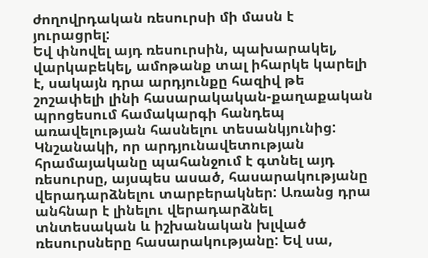ժողովրդական ռեսուրսի մի մասն է յուրացրել:
Եվ փնովել այդ ռեսուրսին, պախարակել, վարկաբեկել, ամոթանք տալ իհարկե կարելի է, սակայն դրա արդյունքը հազիվ թե շոշափելի լինի հասարակական-քաղաքական պրոցեսում համակարգի հանդեպ առավելության հասնելու տեսանկյունից: Կնշանակի, որ արդյունավետության հրամայականը պահանջում է գտնել այդ ռեսուրսը, այսպես ասած, հասարակությանը վերադարձնելու տարբերակներ: Առանց դրա անհնար է լինելու վերադարձնել տնտեսական և իշխանական խլված ռեսուրսները հասարակությանը: Եվ սա,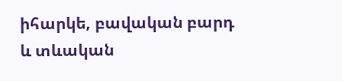իհարկե, բավական բարդ և տևական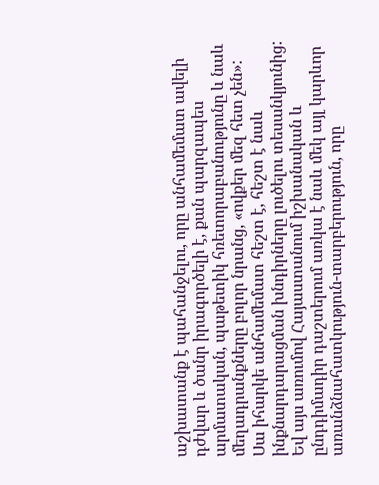աշխատանք է պահանջելու, որը անհամեմատ ավելի դժվար և ծանր իրագործելի է, քան պարզապես արմատական, պաթետիկ հռետորաբանությունը և նաև մեղադրանքները բոլոր նրանց, «ովքեր մեզ հետ չեն»:
Սա իհարկե անհամեմատ հեշտ է, հեշտ է նաև ինքնարդարացման խնդիրները լուծելու տեսանկյունից: Եվ այս առումով Հայաստանում իշխանական և ընդդիմադիր դաշտերում առկա է նաև մեկ այլ կարևոր առանձնահատկություն-տարբերություն, որը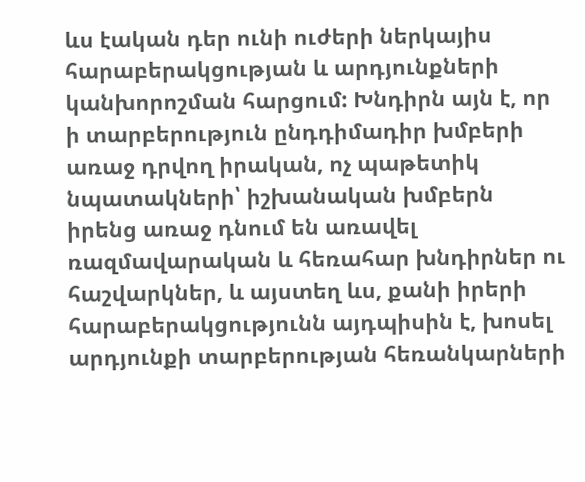ևս էական դեր ունի ուժերի ներկայիս հարաբերակցության և արդյունքների կանխորոշման հարցում: Խնդիրն այն է, որ ի տարբերություն ընդդիմադիր խմբերի առաջ դրվող իրական, ոչ պաթետիկ նպատակների՝ իշխանական խմբերն իրենց առաջ դնում են առավել ռազմավարական և հեռահար խնդիրներ ու հաշվարկներ, և այստեղ ևս, քանի իրերի հարաբերակցությունն այդպիսին է, խոսել արդյունքի տարբերության հեռանկարների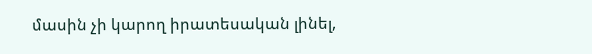մասին չի կարող իրատեսական լինել,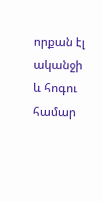որքան էլ ականջի և հոգու համար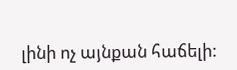լինի ոչ այնքան հաճելի: